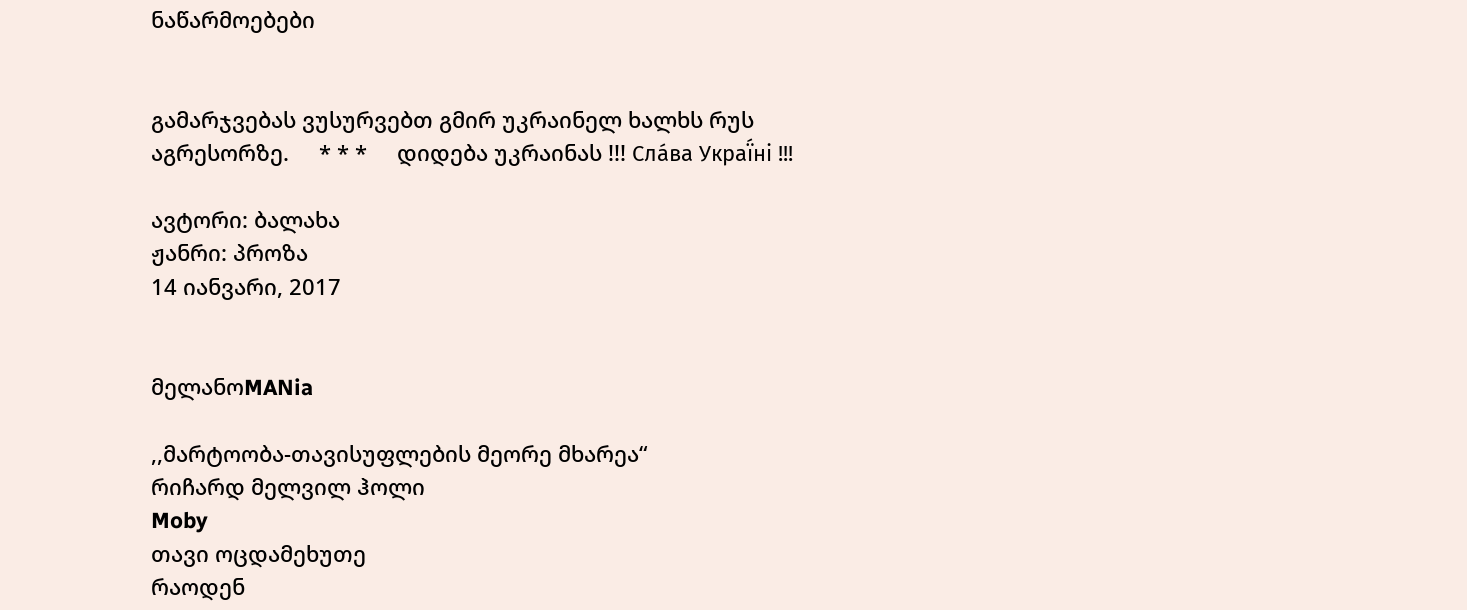ნაწარმოებები


გამარჯვებას ვუსურვებთ გმირ უკრაინელ ხალხს რუს აგრესორზე.     * * *     დიდება უკრაინას !!! Сла́ва Украї́ні !!!

ავტორი: ბალახა
ჟანრი: პროზა
14 იანვარი, 2017


მელანოMANia

,,მარტოობა-თავისუფლების მეორე მხარეა“
რიჩარდ მელვილ ჰოლი
Moby
თავი ოცდამეხუთე
რაოდენ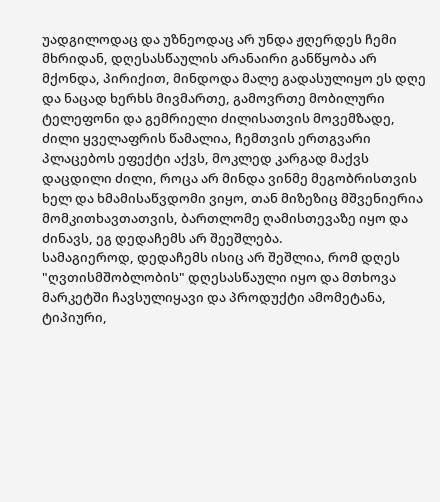უადგილოდაც და უზნეოდაც არ უნდა ჟღერდეს ჩემი მხრიდან, დღესასწაულის არანაირი განწყობა არ მქონდა, პირიქით, მინდოდა მალე გადასულიყო ეს დღე და ნაცად ხერხს მივმართე, გამოვრთე მობილური ტელეფონი და გემრიელი ძილისათვის მოვემზადე, ძილი ყველაფრის წამალია, ჩემთვის ერთგვარი პლაცებოს ეფექტი აქვს, მოკლედ კარგად მაქვს დაცდილი ძილი, როცა არ მინდა ვინმე მეგობრისთვის ხელ და ხმამისაწვდომი ვიყო, თან მიზეზიც მშვენიერია მომკითხავთათვის, ბართლომე ღამისთევაზე იყო და ძინავს, ეგ დედაჩემს არ შეეშლება.
სამაგიეროდ, დედაჩემს ისიც არ შეშლია, რომ დღეს "ღვთისმშობლობის" დღესასწაული იყო და მთხოვა მარკეტში ჩავსულიყავი და პროდუქტი ამომეტანა, ტიპიური,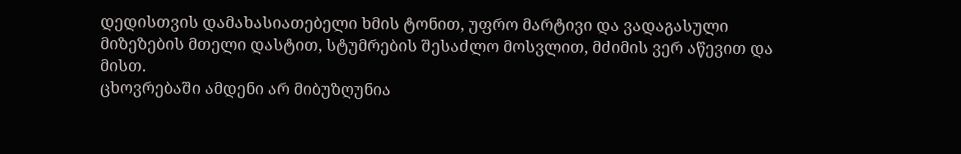დედისთვის დამახასიათებელი ხმის ტონით, უფრო მარტივი და ვადაგასული მიზეზების მთელი დასტით, სტუმრების შესაძლო მოსვლით, მძიმის ვერ აწევით და მისთ.
ცხოვრებაში ამდენი არ მიბუზღუნია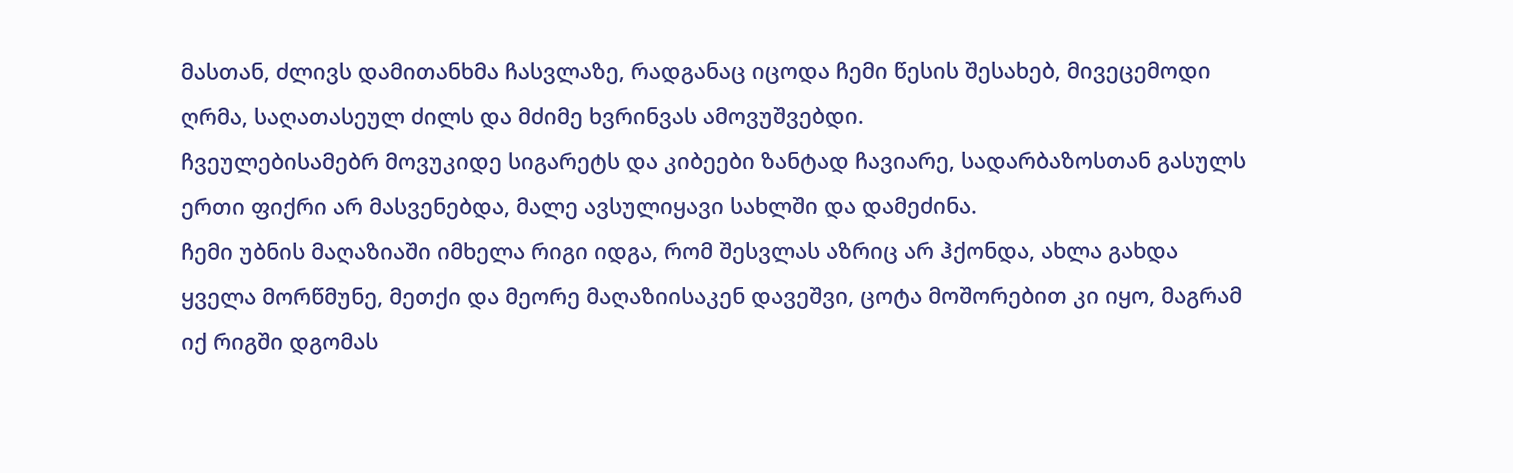მასთან, ძლივს დამითანხმა ჩასვლაზე, რადგანაც იცოდა ჩემი წესის შესახებ, მივეცემოდი ღრმა, საღათასეულ ძილს და მძიმე ხვრინვას ამოვუშვებდი.
ჩვეულებისამებრ მოვუკიდე სიგარეტს და კიბეები ზანტად ჩავიარე, სადარბაზოსთან გასულს ერთი ფიქრი არ მასვენებდა, მალე ავსულიყავი სახლში და დამეძინა.
ჩემი უბნის მაღაზიაში იმხელა რიგი იდგა, რომ შესვლას აზრიც არ ჰქონდა, ახლა გახდა ყველა მორწმუნე, მეთქი და მეორე მაღაზიისაკენ დავეშვი, ცოტა მოშორებით კი იყო, მაგრამ იქ რიგში დგომას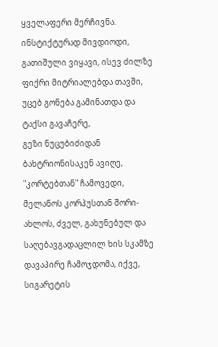ყველაფერი მერჩივნა.
ინსტიქტურად მივდიოდი, გათიშული ვიყავი, ისევ ძილზე ფიქრი მიტრიალებდა თავში, უცებ გონება გამინათდა და ტაქსი გავაჩერე,
გეზი ნუცუბიძიდან ბახტრიონისაკენ ავიღე, "კორტებთან" ჩამოვედი, მელანოს კორპუსთან შორი-ახლოს, ძველ, გახუნებულ და საღებავგადაცლილ ხის სკამზე დავაპირე ჩამოჯდომა, იქვე, სიგარეტის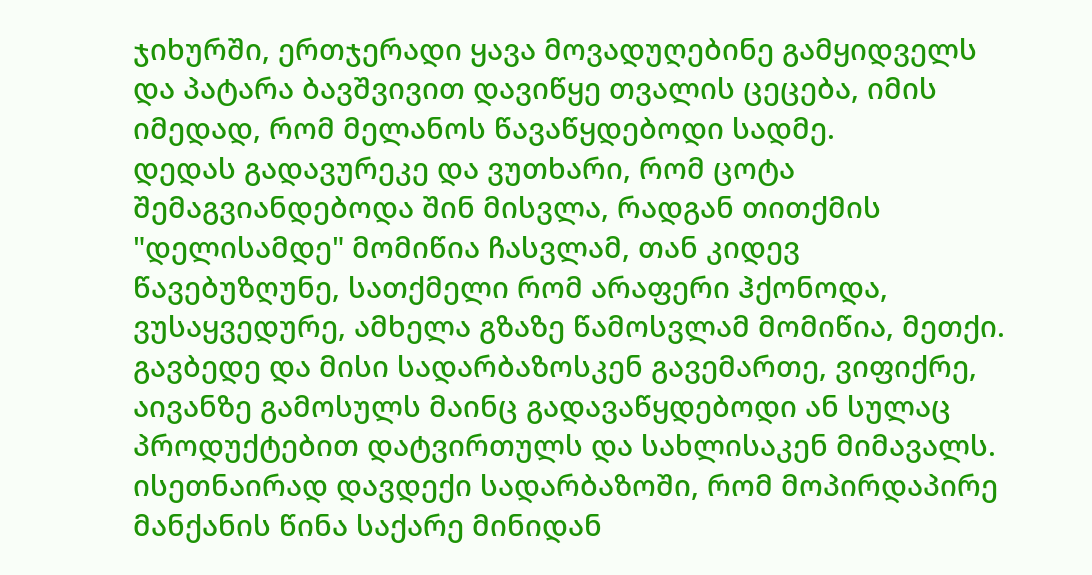ჯიხურში, ერთჯერადი ყავა მოვადუღებინე გამყიდველს და პატარა ბავშვივით დავიწყე თვალის ცეცება, იმის იმედად, რომ მელანოს წავაწყდებოდი სადმე.
დედას გადავურეკე და ვუთხარი, რომ ცოტა შემაგვიანდებოდა შინ მისვლა, რადგან თითქმის "დელისამდე" მომიწია ჩასვლამ, თან კიდევ წავებუზღუნე, სათქმელი რომ არაფერი ჰქონოდა, ვუსაყვედურე, ამხელა გზაზე წამოსვლამ მომიწია, მეთქი.
გავბედე და მისი სადარბაზოსკენ გავემართე, ვიფიქრე, აივანზე გამოსულს მაინც გადავაწყდებოდი ან სულაც პროდუქტებით დატვირთულს და სახლისაკენ მიმავალს.
ისეთნაირად დავდექი სადარბაზოში, რომ მოპირდაპირე მანქანის წინა საქარე მინიდან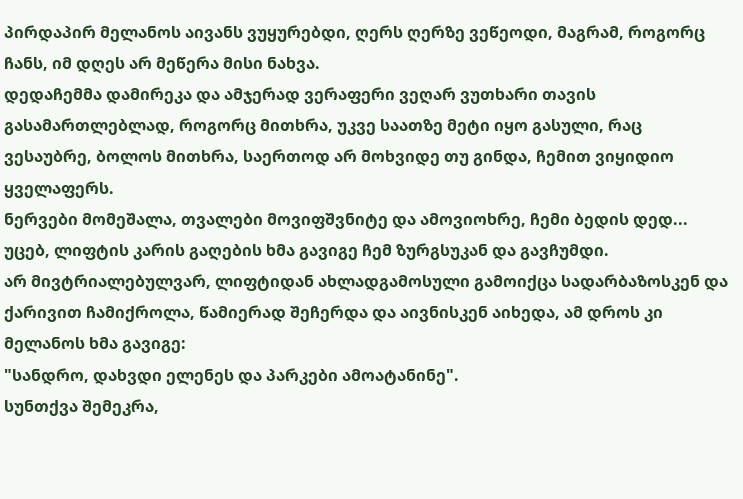პირდაპირ მელანოს აივანს ვუყურებდი, ღერს ღერზე ვეწეოდი, მაგრამ, როგორც ჩანს, იმ დღეს არ მეწერა მისი ნახვა.
დედაჩემმა დამირეკა და ამჯერად ვერაფერი ვეღარ ვუთხარი თავის გასამართლებლად, როგორც მითხრა, უკვე საათზე მეტი იყო გასული, რაც ვესაუბრე, ბოლოს მითხრა, საერთოდ არ მოხვიდე თუ გინდა, ჩემით ვიყიდიო ყველაფერს.
ნერვები მომეშალა, თვალები მოვიფშვნიტე და ამოვიოხრე, ჩემი ბედის დედ...
უცებ, ლიფტის კარის გაღების ხმა გავიგე ჩემ ზურგსუკან და გავჩუმდი.
არ მივტრიალებულვარ, ლიფტიდან ახლადგამოსული გამოიქცა სადარბაზოსკენ და ქარივით ჩამიქროლა, წამიერად შეჩერდა და აივნისკენ აიხედა, ამ დროს კი მელანოს ხმა გავიგე:
"სანდრო, დახვდი ელენეს და პარკები ამოატანინე".
სუნთქვა შემეკრა,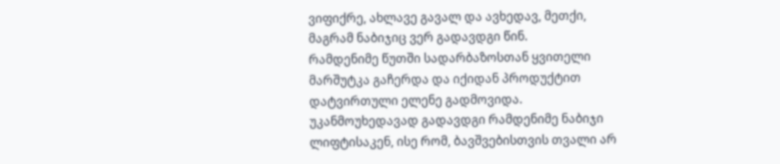ვიფიქრე, ახლავე გავალ და ავხედავ, მეთქი, მაგრამ ნაბიჯიც ვერ გადავდგი წინ.
რამდენიმე წუთში სადარბაზოსთან ყვითელი მარშუტკა გაჩერდა და იქიდან პროდუქტით დატვირთული ელენე გადმოვიდა.
უკანმოუხედავად გადავდგი რამდენიმე ნაბიჯი ლიფტისაკენ, ისე რომ, ბავშვებისთვის თვალი არ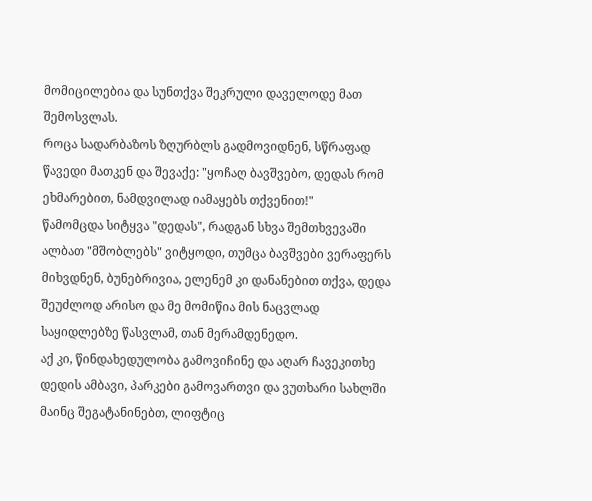მომიცილებია და სუნთქვა შეკრული დაველოდე მათ შემოსვლას.
როცა სადარბაზოს ზღურბლს გადმოვიდნენ, სწრაფად წავედი მათკენ და შევაქე: "ყოჩაღ ბავშვებო, დედას რომ ეხმარებით, ნამდვილად იამაყებს თქვენით!"
წამომცდა სიტყვა "დედას", რადგან სხვა შემთხვევაში ალბათ "მშობლებს" ვიტყოდი, თუმცა ბავშვები ვერაფერს მიხვდნენ, ბუნებრივია, ელენემ კი დანანებით თქვა, დედა შეუძლოდ არისო და მე მომიწია მის ნაცვლად საყიდლებზე წასვლამ, თან მერამდენედო.
აქ კი, წინდახედულობა გამოვიჩინე და აღარ ჩავეკითხე დედის ამბავი, პარკები გამოვართვი და ვუთხარი სახლში მაინც შეგატანინებთ, ლიფტიც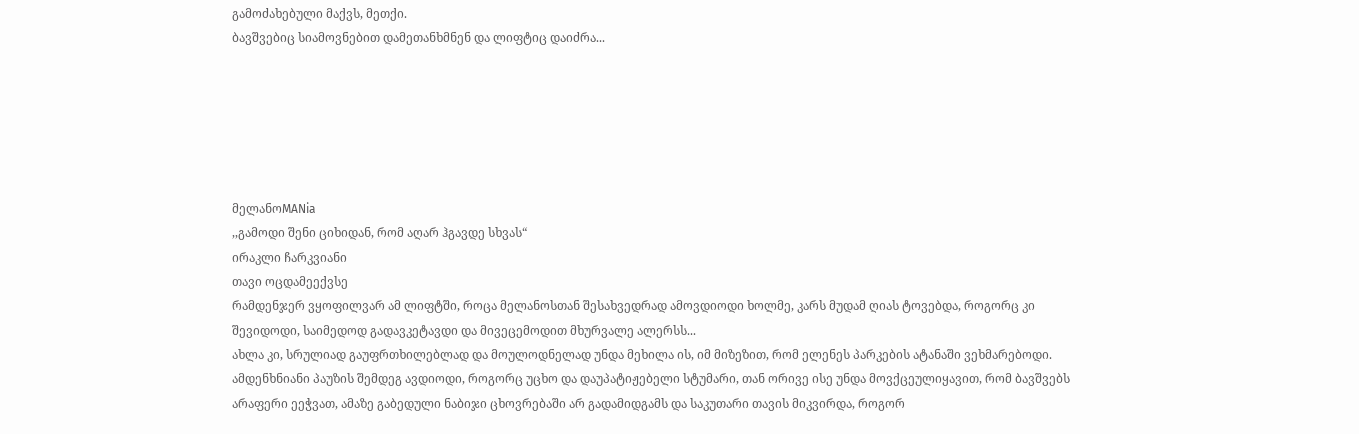გამოძახებული მაქვს, მეთქი.
ბავშვებიც სიამოვნებით დამეთანხმნენ და ლიფტიც დაიძრა...






მელანოMANia
,,გამოდი შენი ციხიდან, რომ აღარ ჰგავდე სხვას“
ირაკლი ჩარკვიანი
თავი ოცდამეექვსე
რამდენჯერ ვყოფილვარ ამ ლიფტში, როცა მელანოსთან შესახვედრად ამოვდიოდი ხოლმე, კარს მუდამ ღიას ტოვებდა, როგორც კი შევიდოდი, საიმედოდ გადავკეტავდი და მივეცემოდით მხურვალე ალერსს...
ახლა კი, სრულიად გაუფრთხილებლად და მოულოდნელად უნდა მეხილა ის, იმ მიზეზით, რომ ელენეს პარკების ატანაში ვეხმარებოდი.
ამდენხნიანი პაუზის შემდეგ ავდიოდი, როგორც უცხო და დაუპატიჟებელი სტუმარი, თან ორივე ისე უნდა მოვქცეულიყავით, რომ ბავშვებს არაფერი ეეჭვათ, ამაზე გაბედული ნაბიჯი ცხოვრებაში არ გადამიდგამს და საკუთარი თავის მიკვირდა, როგორ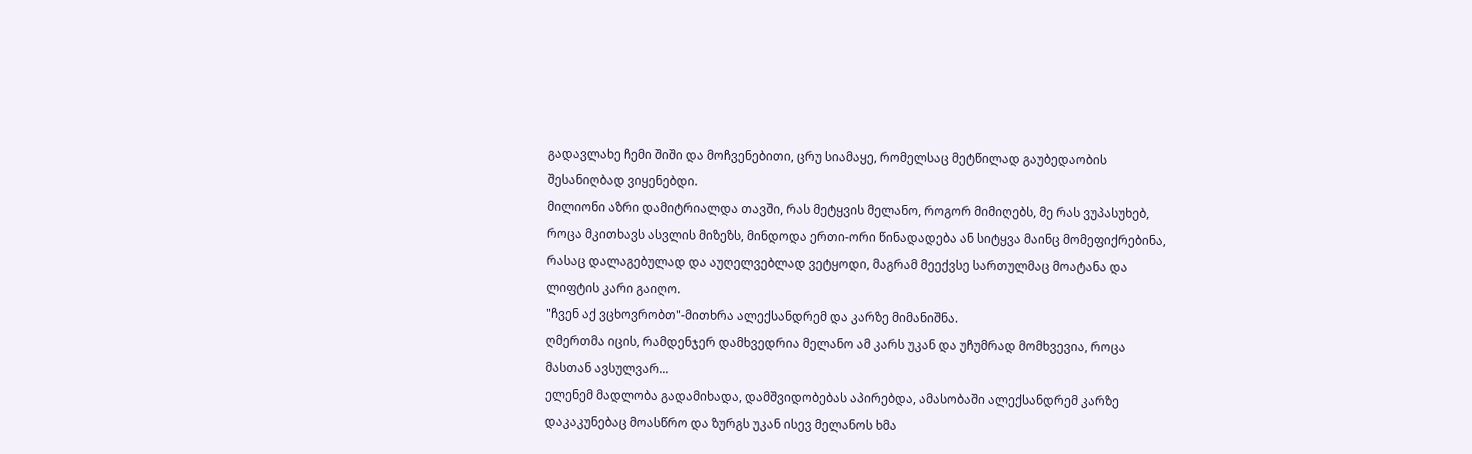გადავლახე ჩემი შიში და მოჩვენებითი, ცრუ სიამაყე, რომელსაც მეტწილად გაუბედაობის შესანიღბად ვიყენებდი.
მილიონი აზრი დამიტრიალდა თავში, რას მეტყვის მელანო, როგორ მიმიღებს, მე რას ვუპასუხებ, როცა მკითხავს ასვლის მიზეზს, მინდოდა ერთი-ორი წინადადება ან სიტყვა მაინც მომეფიქრებინა, რასაც დალაგებულად და აუღელვებლად ვეტყოდი, მაგრამ მეექვსე სართულმაც მოატანა და ლიფტის კარი გაიღო.
"ჩვენ აქ ვცხოვრობთ"-მითხრა ალექსანდრემ და კარზე მიმანიშნა.
ღმერთმა იცის, რამდენჯერ დამხვედრია მელანო ამ კარს უკან და უჩუმრად მომხვევია, როცა მასთან ავსულვარ...
ელენემ მადლობა გადამიხადა, დამშვიდობებას აპირებდა, ამასობაში ალექსანდრემ კარზე დაკაკუნებაც მოასწრო და ზურგს უკან ისევ მელანოს ხმა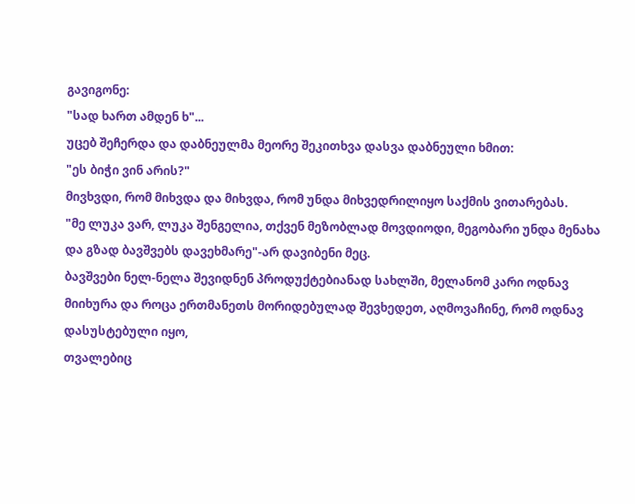გავიგონე:
"სად ხართ ამდენ ხ"...
უცებ შეჩერდა და დაბნეულმა მეორე შეკითხვა დასვა დაბნეული ხმით:
"ეს ბიჭი ვინ არის?"
მივხვდი, რომ მიხვდა და მიხვდა, რომ უნდა მიხვედრილიყო საქმის ვითარებას.
"მე ლუკა ვარ, ლუკა შენგელია, თქვენ მეზობლად მოვდიოდი, მეგობარი უნდა მენახა და გზად ბავშვებს დავეხმარე"-არ დავიბენი მეც.
ბავშვები ნელ-ნელა შევიდნენ პროდუქტებიანად სახლში, მელანომ კარი ოდნავ მიიხურა და როცა ერთმანეთს მორიდებულად შევხედეთ, აღმოვაჩინე, რომ ოდნავ დასუსტებული იყო,
თვალებიც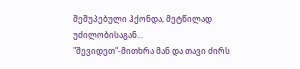შეშუპებული ჰქონდა, მეტწილად უძილობისაგან...
"შევიდეთ"-მითხრა მან და თავი ძირს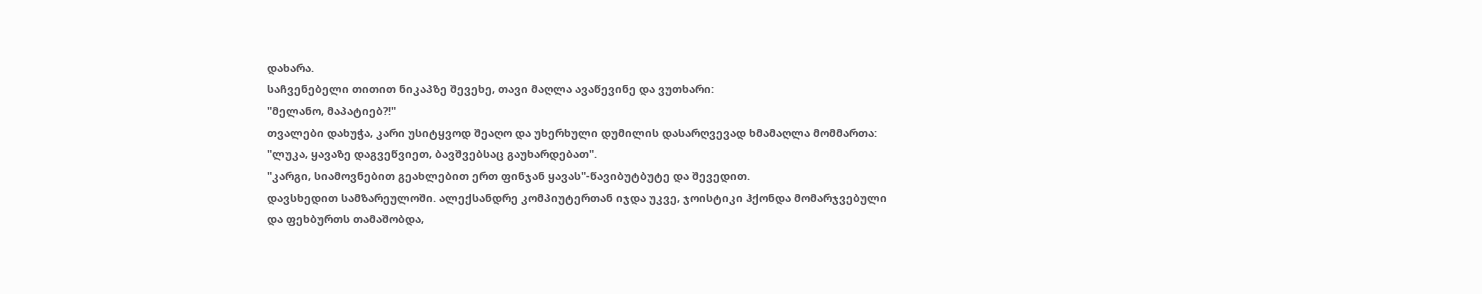დახარა.
საჩვენებელი თითით ნიკაპზე შევეხე, თავი მაღლა ავაწევინე და ვუთხარი:
"მელანო, მაპატიებ?!"
თვალები დახუჭა, კარი უსიტყვოდ შეაღო და უხერხული დუმილის დასარღვევად ხმამაღლა მომმართა:
"ლუკა, ყავაზე დაგვეწვიეთ, ბავშვებსაც გაუხარდებათ".
"კარგი, სიამოვნებით გეახლებით ერთ ფინჯან ყავას"-წავიბუტბუტე და შევედით.
დავსხედით სამზარეულოში. ალექსანდრე კომპიუტერთან იჯდა უკვე, ჯოისტიკი ჰქონდა მომარჯვებული და ფეხბურთს თამაშობდა,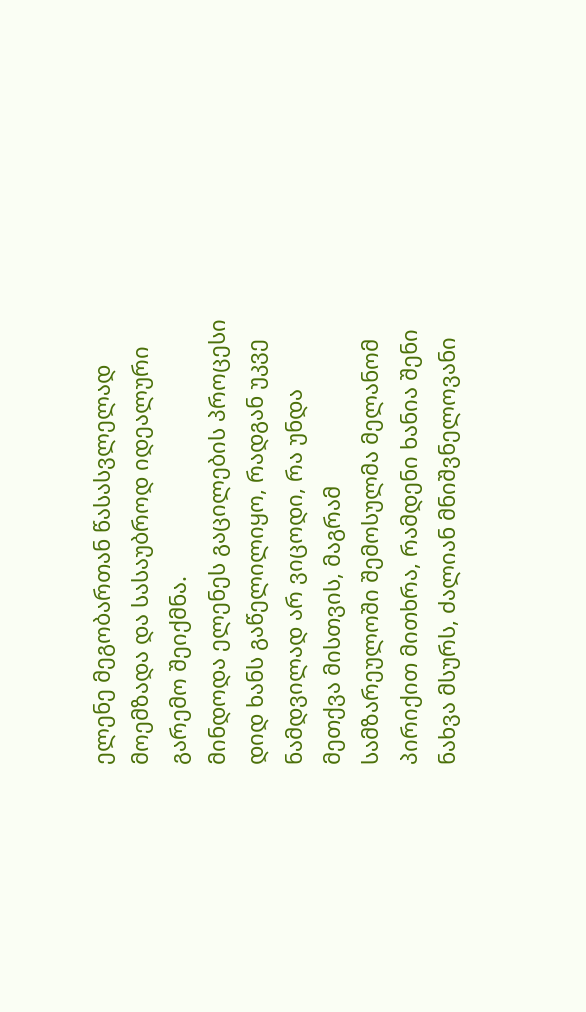ელენე მეგობართან წასასვლელად მოემზადა და სასაუბროდ იდეალური გარემო შეიქმნა.
მინდოდა ელენეს გაცილების პროცესი დიდ ხანს გაწელილიყო, რადგან უკვე ნამდვილად არ ვიცოდი, რა უნდა მეთქვა მისთვის, მაგრამ სამზარეულოში შემოსულმა მელანომ პირიქით მითხრა, რამდენი ხანია შენი ნახვა მსურს, ძალიან მნიშვნელოვანი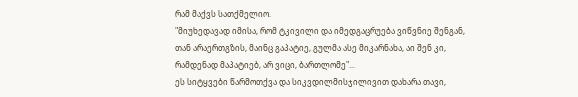რამ მაქვს სათქმელიო.
"მიუხედავად იმისა, რომ ტკივილი და იმედგაცრუება ვიწვნიე შენგან, თან არაერთგზის, მაინც გაპატიე, გულმა ასე მიკარნახა, აი შენ კი, რამდენად მაპატიებ, არ ვიცი, ბართლომე"...
ეს სიტყვები წარმოთქვა და სიკვდილმისჯილივით დახარა თავი,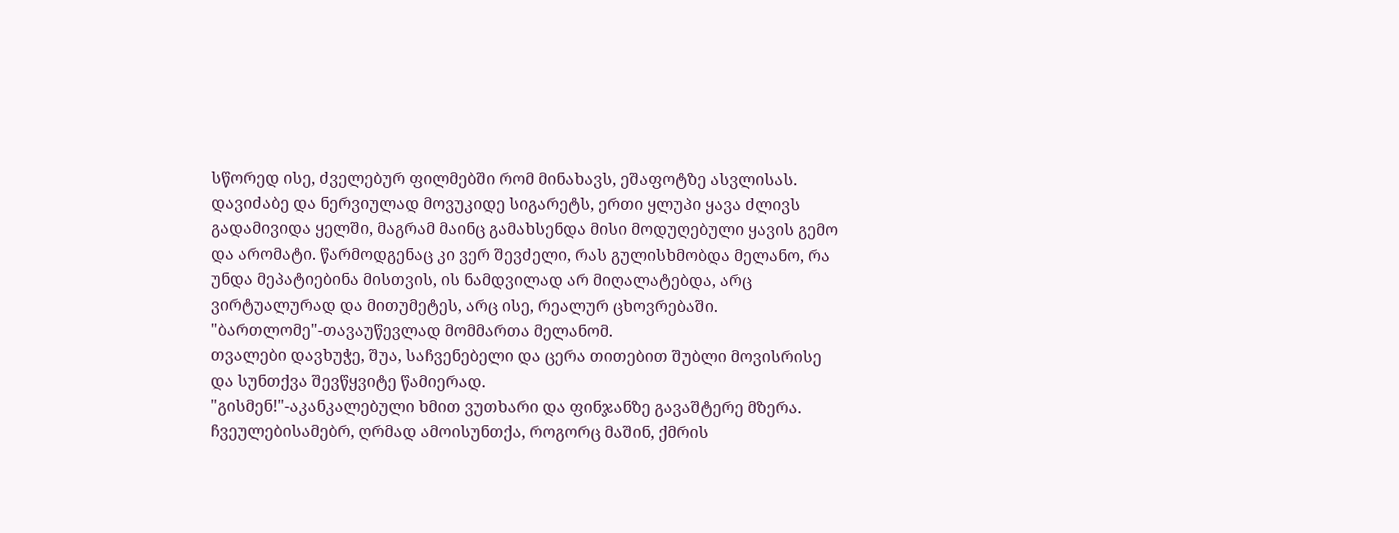სწორედ ისე, ძველებურ ფილმებში რომ მინახავს, ეშაფოტზე ასვლისას.
დავიძაბე და ნერვიულად მოვუკიდე სიგარეტს, ერთი ყლუპი ყავა ძლივს გადამივიდა ყელში, მაგრამ მაინც გამახსენდა მისი მოდუღებული ყავის გემო და არომატი. წარმოდგენაც კი ვერ შევძელი, რას გულისხმობდა მელანო, რა უნდა მეპატიებინა მისთვის, ის ნამდვილად არ მიღალატებდა, არც ვირტუალურად და მითუმეტეს, არც ისე, რეალურ ცხოვრებაში.
"ბართლომე"-თავაუწევლად მომმართა მელანომ.
თვალები დავხუჭე, შუა, საჩვენებელი და ცერა თითებით შუბლი მოვისრისე და სუნთქვა შევწყვიტე წამიერად.
"გისმენ!"-აკანკალებული ხმით ვუთხარი და ფინჯანზე გავაშტერე მზერა.
ჩვეულებისამებრ, ღრმად ამოისუნთქა, როგორც მაშინ, ქმრის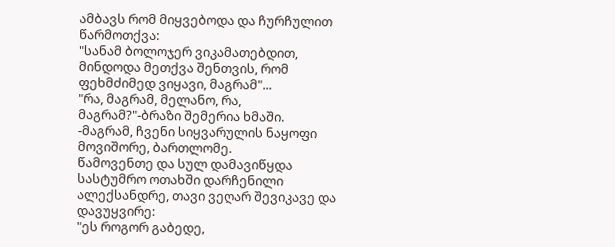ამბავს რომ მიყვებოდა და ჩურჩულით წარმოთქვა:
"სანამ ბოლოჯერ ვიკამათებდით, მინდოდა მეთქვა შენთვის, რომ ფეხმძიმედ ვიყავი, მაგრამ"...
"რა, მაგრამ, მელანო, რა, მაგრამ?"-ბრაზი შემერია ხმაში.
-მაგრამ, ჩვენი სიყვარულის ნაყოფი მოვიშორე, ბართლომე.
წამოვენთე და სულ დამავიწყდა სასტუმრო ოთახში დარჩენილი ალექსანდრე, თავი ვეღარ შევიკავე და დავუყვირე:
"ეს როგორ გაბედე,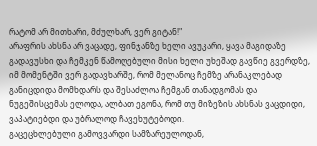რატომ არ მითხარი, მძულხარ, ვერ გიტან!"
არაფრის ახსნა არ ვაცადე, ფინჯანზე ხელი ავუკარი, ყავა მაგიდაზე გადავუსხი და ჩემკენ წამოღებული მისი ხელი უხეშად გავწიე გვერდზე, იმ მომენტში ვერ გადავხარშე, რომ მელანოც ჩემზე არანაკლებად განიცდიდა მომხდარს და შესაძლოა ჩემგან თანადგომას და ნუგეშისცემას ელოდა, ალბათ ეგონა, რომ თუ მიზეზის ახსნას ვაცდიდი, ვაპატიებდი და უბრალოდ ჩავეხუტებოდი.
გაცეცხლებული გამოვვარდი სამზარეულოდან,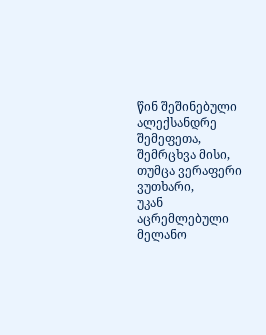წინ შეშინებული ალექსანდრე შემეფეთა, შემრცხვა მისი, თუმცა ვერაფერი ვუთხარი,
უკან აცრემლებული მელანო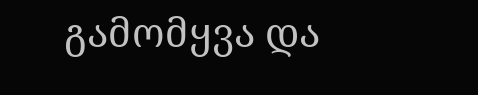გამომყვა და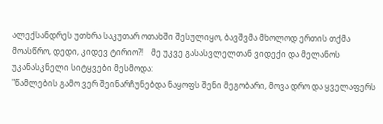ალექსანდრეს უთხრა საკუთარ ოთახში შესულიყო, ბავშვმა მხოლოდ ერთის თქმა მოასწრო, დედი, კიდევ ტირიო?!    მე უკვე გასასვლელთან ვიდექი და მელანოს უკანასკნელი სიტყვები მესმოდა:
"წამლების გამო ვერ შეინარჩუნებდა ნაყოფს შენი მეგობარი, მოვა დრო და ყველაფერს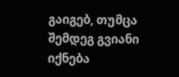გაიგებ, თუმცა შემდეგ გვიანი იქნება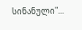სინანული"...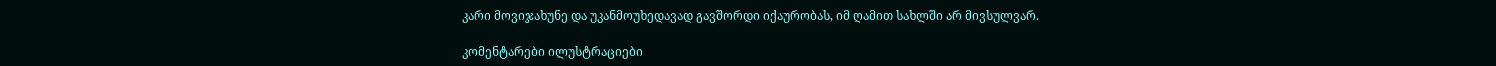კარი მოვიჯახუნე და უკანმოუხედავად გავშორდი იქაურობას, იმ ღამით სახლში არ მივსულვარ.

კომენტარები ილუსტრაციები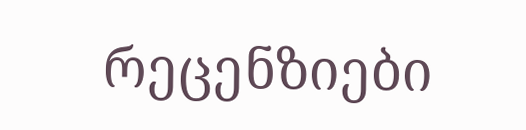რეცენზიები